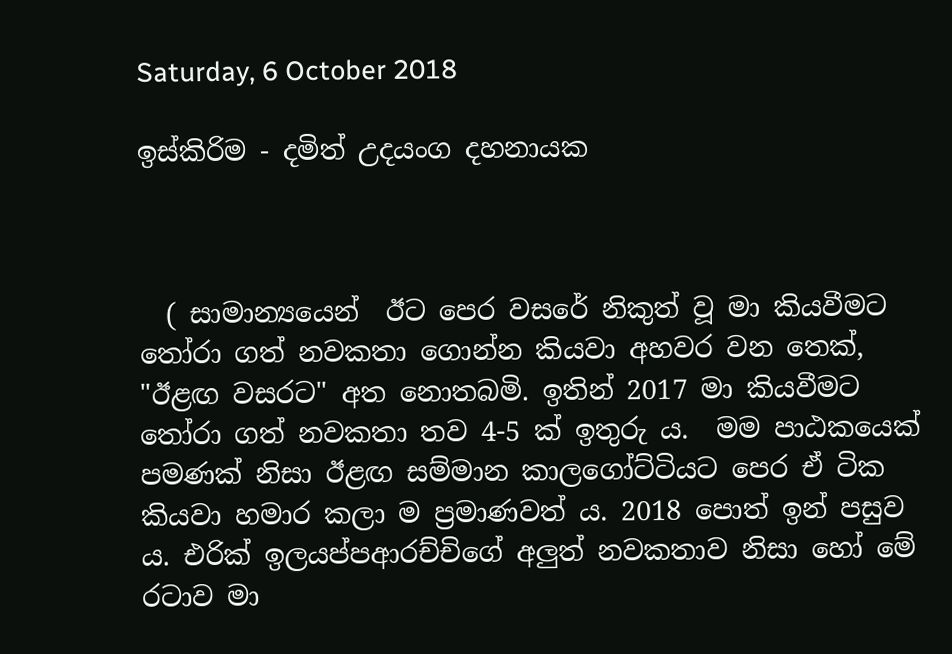Saturday, 6 October 2018

ඉස්කිරිම - දමිත් උදයංග දහනායක



  ( සාමාන්‍යයෙන්  ඊට පෙර වසරේ නිකුත් වූ මා කියවීමට තෝරා ගත් නවකතා ගොන්න කියවා අහවර වන තෙක්, "ඊළඟ වසරට" අත නොතබමි. ඉතින් 2017 මා කියවීමට තෝරා ගත් නවකතා තව 4-5 ක් ඉතුරු ය.  මම පාඨකයෙක් පමණක් නිසා ඊළඟ සම්මාන කාලගෝට්ටියට පෙර ඒ ටික කියවා හමාර කලා ම ප්‍රමාණවත් ය. 2018 පොත් ඉන් පසුව ය. එරික් ඉලයප්පආරච්චිගේ අලුත් නවකතාව නිසා හෝ මේ රටාව මා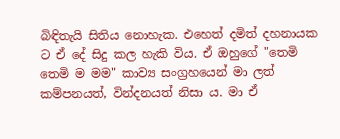බිඳිතැයි සිතිය නොහැක. එහෙත් දමිත් දහනායක ට ඒ දේ සිදු කල හැකි විය. ඒ ඔහුගේ "තෙමි තෙමි ම මම" කාව්‍ය සංග්‍රහයෙන් මා ලත් කම්පනයත්, වින්දනයත් නිසා ය. මා ඒ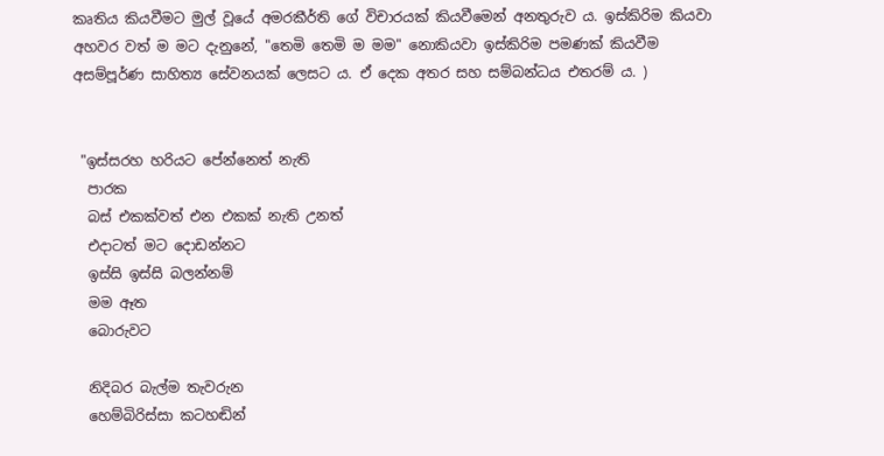කෘතිය කියවීමට මුල් වූයේ අමරකීර්ති ගේ විචාරයක් කියවීමෙන් අනතුරුව ය. ඉස්කිරිම කියවා අහවර වත් ම මට දැනුනේ, "තෙමි තෙමි ම මම" නොකියවා ඉස්කිරිම පමණක් කියවීම අසම්පූර්ණ සාහිත්‍ය සේවනයක් ලෙසට ය. ඒ දෙක අතර සහ සම්බන්ධය එතරම් ය. )


 "ඉස්සරහ හරියට පේන්නෙත් නැති
  පාරක
  බස් එකක්වත් එන එකක් නැති උනත්
  එදාටත් මට දොඩන්නට
  ඉස්සි ඉස්සි බලන්නම්
  මම ඈත
  බොරුවට

  නිදිබර බැල්ම තැවරුන
  හෙම්බිරිස්සා කටහඬින්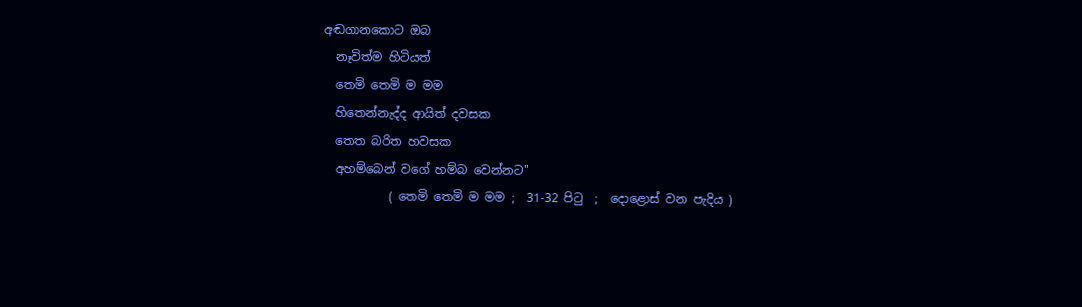අඬගානකොට ඔබ
  නෑවිත්ම හිටියත්
  තෙමි තෙමි ම මම
  හිතෙන්නැද්ද ආයිත් දවසක
  තෙත බරිත හවසක
  අහම්බෙන් වගේ හම්බ වෙන්නට"
           ( තෙමි තෙමි ම මම ;  31-32 පිටු  ;  දොළොස් වන පැදිය )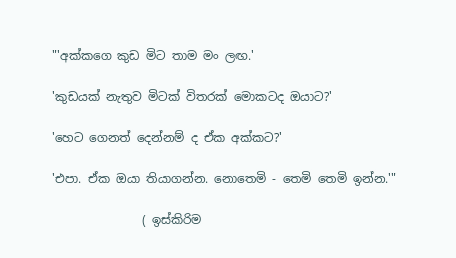"'අක්කගෙ කුඩ මිට තාම මං ලඟ.'

'කුඩයක් නැතුව මිටක් විතරක් මොකටද ඔයාට?'

'හෙට ගෙනත් දෙන්නම් ද ඒක අක්කට?'

'එපා. ඒක ඔයා තියාගන්න. නොතෙමි - තෙමි තෙමි ඉන්න.'"

               ( ඉස්කිරිම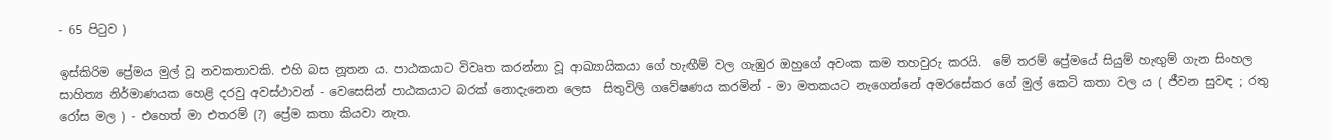- 65 පිටුව )

ඉස්කිරිම ප්‍රේමය මුල් වූ නවකතාවකි. එහි බස නූතන ය. පාඨකයාට විවෘත කරන්නා වූ ආඛ්‍යායිකයා ගේ හැඟීම් වල ගැඹුර ඔහුගේ අවංක කම තහවුරු කරයි.  මේ තරම් ප්‍රේමයේ සියුම් හැඟුම් ගැන සිංහල සාහිත්‍ය නිර්මාණයක හෙළි දරවු අවස්ථාවන් - වෙසෙසින් පාඨකයාට බරක් නොදැනෙන ලෙස  සිතුවිලි ගවේෂණය කරමින් - මා මතකයට නැගෙන්නේ අමරසේකර ගේ මුල් කෙටි කතා වල ය ( ජීවන සුවඳ ; රතු රෝස මල ) - එහෙත් මා එතරම් (?) ප්‍රේම කතා කියවා නැත.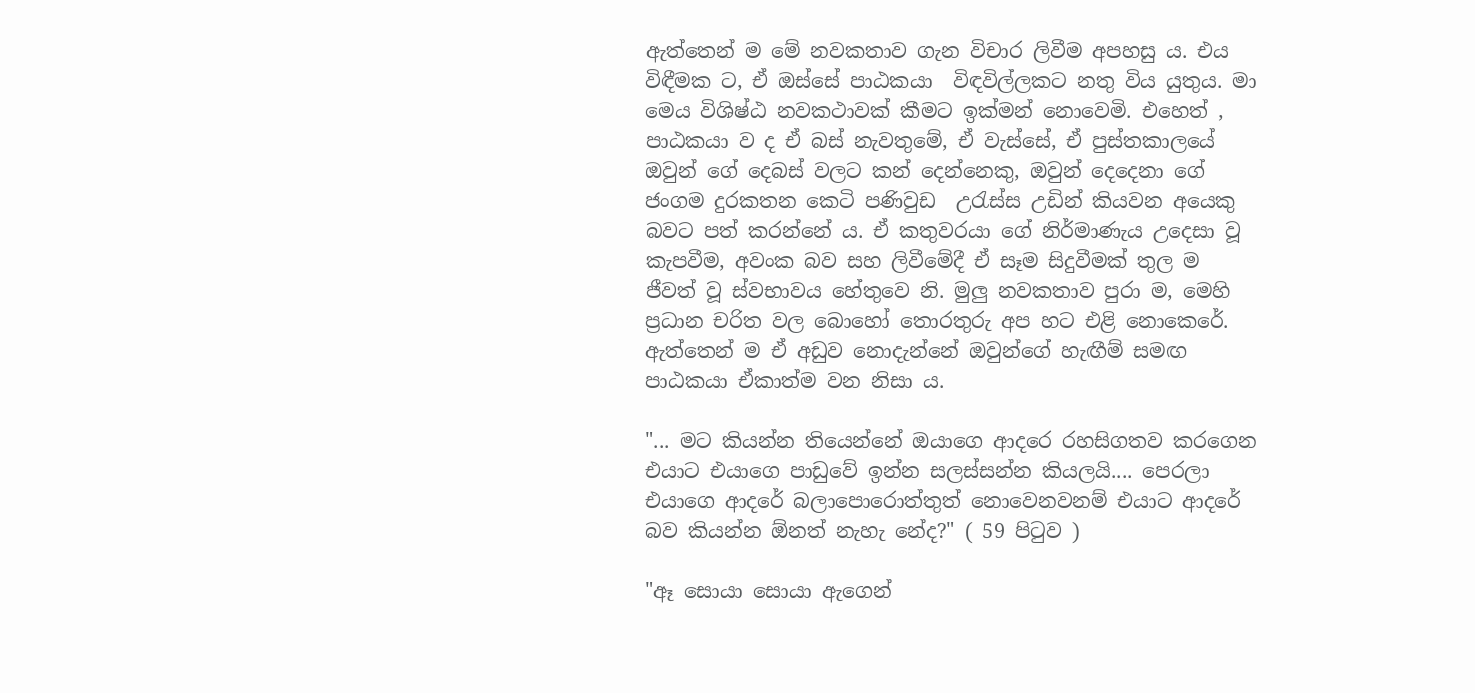ඇත්තෙන් ම මේ නවකතාව ගැන විචාර ලිවීම අපහසු ය. එය විඳීමක ට, ඒ ඔස්සේ පාඨකයා  විඳවිල්ලකට නතු විය යුතුය. මා මෙය විශිෂ්ඨ නවකථාවක් කීමට ඉක්මන් නොවෙමි. එහෙත් , පාඨකයා ව ද ඒ බස් නැවතුමේ, ඒ වැස්සේ, ඒ පුස්තකාලයේ  ඔවුන් ගේ දෙබස් වලට කන් දෙන්නෙකු, ඔවුන් දෙදෙනා ගේ ජංගම දුරකතන කෙටි පණිවුඩ  උරැස්ස උඩින් කියවන අයෙකු බවට පත් කරන්නේ ය. ඒ කතුවරයා ගේ නිර්මාණැය උදෙසා වූ කැපවීම, අවංක බව සහ ලිවීමේදී ඒ සෑම සිදුවීමක් තුල ම ජීවත් වූ ස්වභාවය හේතුවෙ නි. මුලු නවකතාව පුරා ම, මෙහි ප්‍රධාන චරිත වල බොහෝ තොරතුරු අප හට එළි නොකෙරේ. ඇත්තෙන් ම ඒ අඩුව නොදැන්නේ ඔවුන්ගේ හැඟීම් සමඟ පාඨකයා ඒකාත්ම වන නිසා ය.

"... මට කියන්න තියෙන්නේ ඔයාගෙ ආදරෙ රහසිගතව කරගෙන එයාට එයාගෙ පාඩුවේ ඉන්න සලස්සන්න කියලයි.... පෙරලා එයාගෙ ආදරේ බලාපොරොත්තුත් නොවෙනවනම් එයාට ආදරේ  බව කියන්න ඕනත් නැහැ නේද?" ( 59 පිටුව )

"ඈ සොයා සොයා ඇගෙන්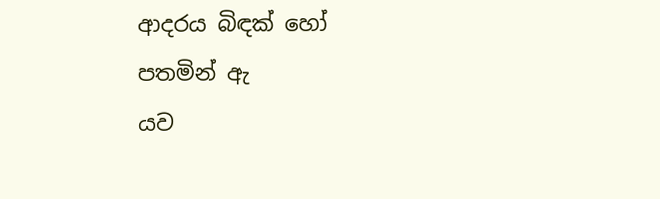ආදරය බිඳක් හෝ පතමින් ඇ
යව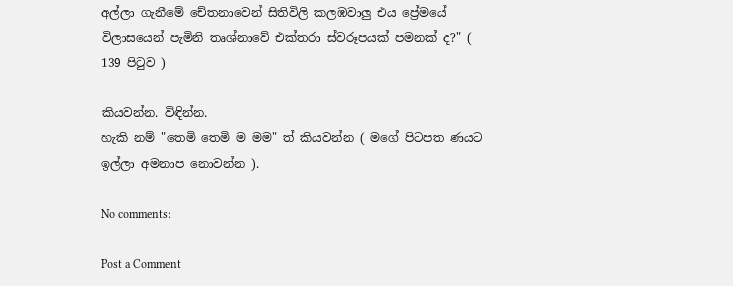අල්ලා ගැනීමේ චේතනාවෙන් සිතිවිලි කලඹවාලු එය ප්‍රේමයේ විලාසයෙන් පැමිනි තෘශ්නාවේ එක්තරා ස්වරූපයක් පමනක් ද?" ( 139 පිටුව )

කියවන්න. විඳින්න.
හැකි නම් "තෙමි තෙමි ම මම" ත් කියවන්න ( මගේ පිටපත ණයට ඉල්ලා අමනාප නොවන්න ).

No comments:

Post a Comment